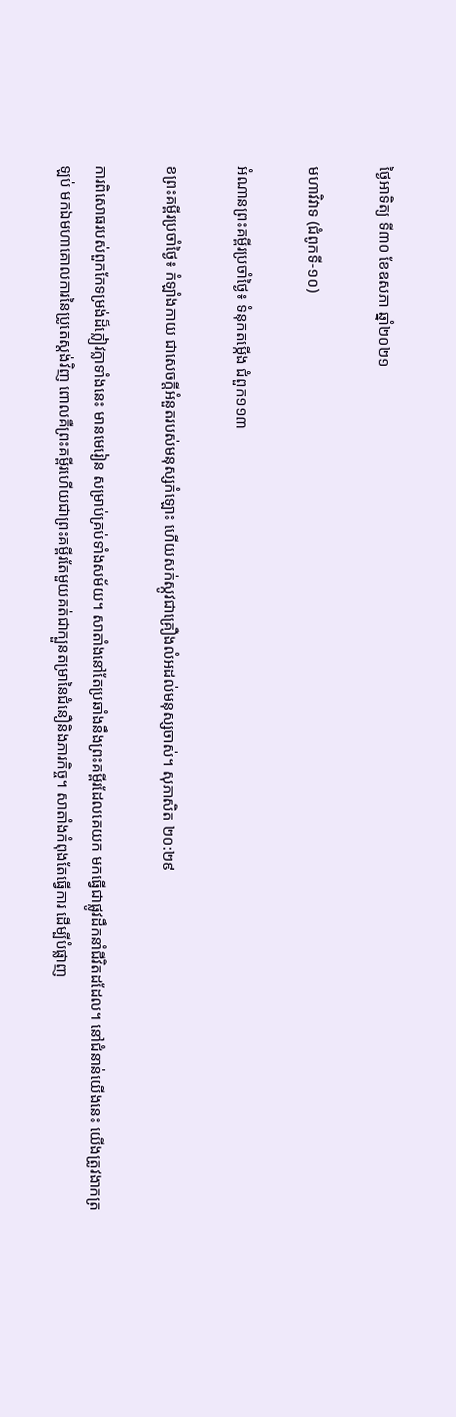ថ្ងៃអាទិត្យ ទី៣០ ខែឧសភា ឆ្នាំ២០២១

មហាវិវាទ (ជំពូកទី-១០)

អំណានព្រះគម្ពីរប្រចាំថ្ងៃ៖ ទំនុកតម្កើង ជំពួក១១៣

ខព្រះគម្ពីរប្រចាំថ្ងៃ៖ កំឡាំងកាយ ជាសេចក្តីអំនួតរបស់មនុស្សកំឡោះ ហើយសក់ស្កូវជាគ្រឿងលំអដល់មនុស្សចាស់។ សុភាសិត ២០:២៩

ការពិសោធរបស់ពួកកែទម្រង់ដ៏ក្លៀវក្លាទាំងនេះ មានមេរៀន សម្រាប់គ្រប់ទាំងសម័យ។ សាតាំងនៅតែប្រឆាំងនឹងព្រះគម្ពីរដែលគេយក មកធ្វើជាផ្លូវដឹកនាំជីវិតដដែល។ នៅជំនាន់យើងនេះ យើងត្រូវងាកត្រឡប់ មកឯមហាគោលការនៃប្រូតេស្តង់វិញ ពោលគឺព្រះគម្ពីរហើយជាព្រះគម្ពីរតែមួយគត់ជាក្បួនតម្រានៃជំនឿនិងភារកិច្ច។ សាតាំងកំពុងតែធ្វើការ ដើម្បីបំផ្លាញ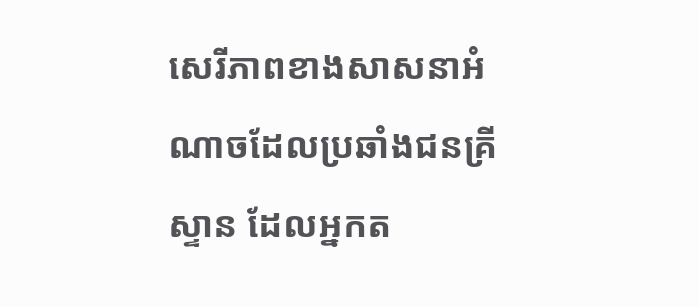សេរីភាពខាងសាសនាអំណាចដែលប្រឆាំងជនគ្រីស្ទាន ដែលអ្នកត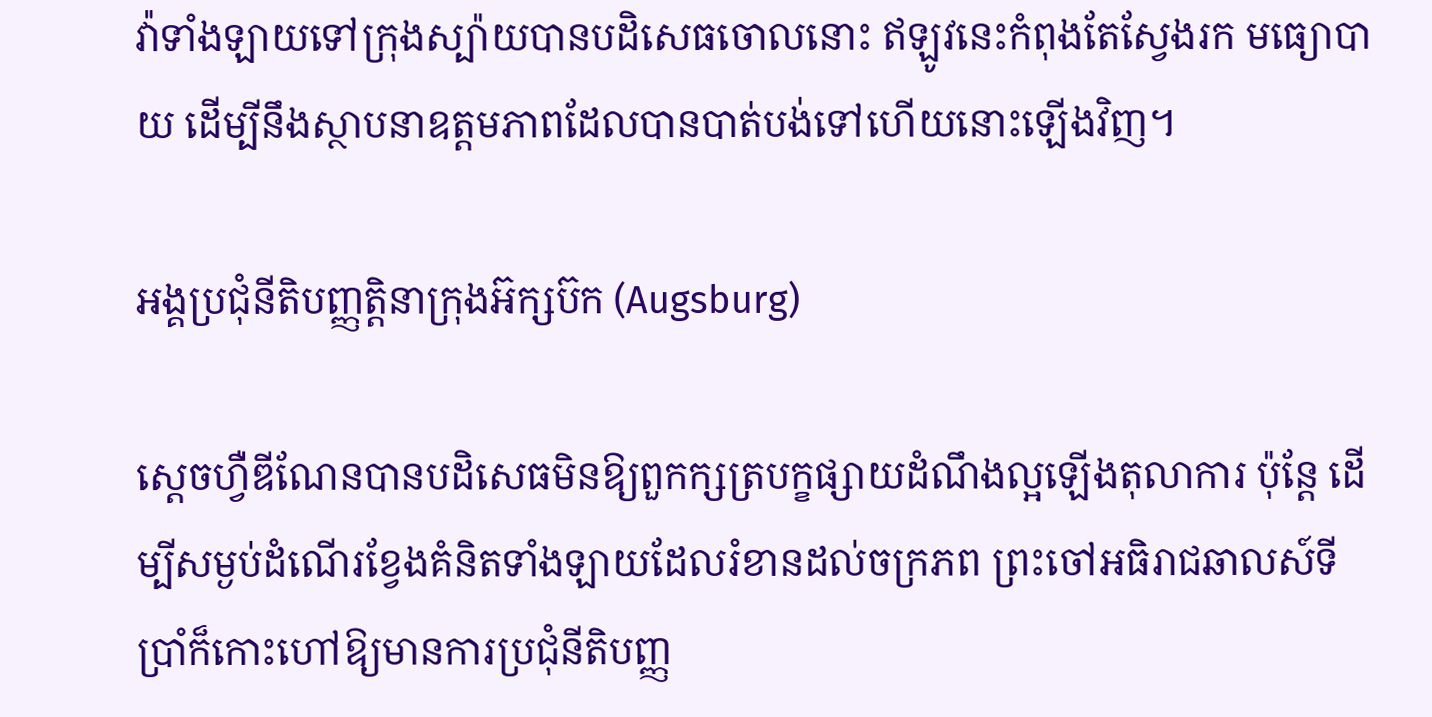វ៉ាទាំងឡាយទៅក្រុងស្ប៉ាយបានបដិសេធចោលនោះ ឥឡូវនេះកំពុងតែស្វែងរក មធ្យោបាយ ដើម្បីនឹងស្ថាបនាឧត្តមភាពដែលបានបាត់បង់ទៅហើយនោះឡើងវិញ។

អង្គប្រជុំនីតិបញ្ញត្តិនាក្រុងអ៊ក្សប៊ក (Augsburg)

ស្តេចហ្វឺឌីណែនបានបដិសេធមិនឱ្យពួកក្សត្របក្ខផ្សាយដំណឹងល្អឡើងតុលាការ ប៉ុន្តែ ដើម្បីសម្ងប់ដំណើរខ្វែងគំនិតទាំងឡាយដែលរំខានដល់ចក្រភព ព្រះចៅអធិរាជឆាលស៍ទីប្រាំក៏កោះហៅឱ្យមានការប្រជុំនីតិបញ្ញ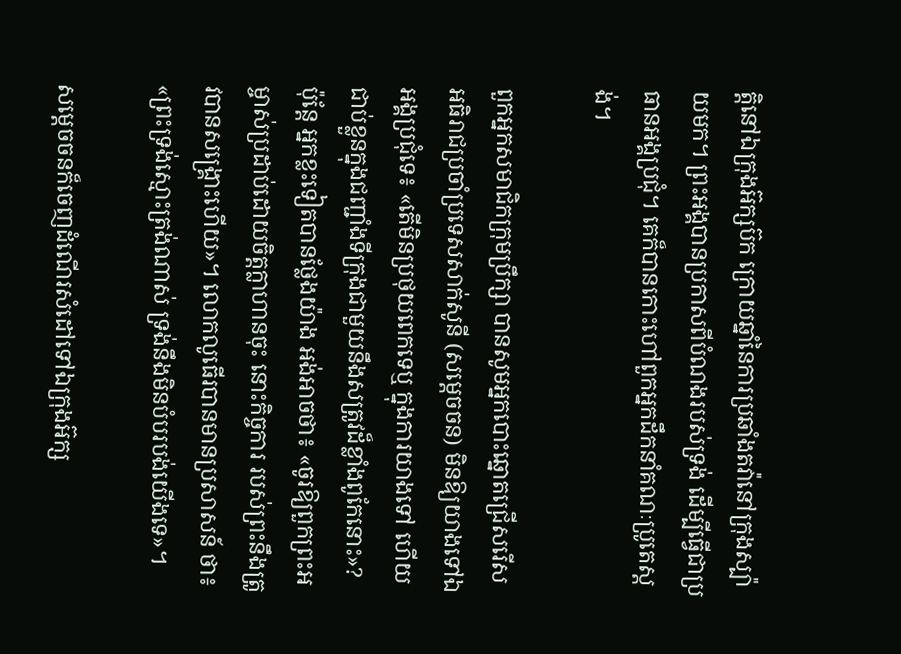ត្តិនៅឯក្រុងអ៊ក្សប៊ក ក្រោយឆ្នាំនៃការប្រឆាំងតវ៉ានៅក្រុងស្ប៉ាយមក។ ព្រះអង្គបានប្រកាសពីបំណងរបស់ទ្រង់ ដើម្បីធ្វើជាប្រធានអង្គប្រជុំ។ គេក៏បានកោះហៅពួកអ្នកដឹកនាំគណៈប្រូតេស្តង់។

ពួកអ្នកសមាជិកក្រុមប្រឹក្សា បានសូមអ្នកបោះឆ្នោតជ្រើសរើស អធិរាជប្រចាំប្រទេសសាក់សូនី (សម្តេចចន) មិនឱ្យយាងទៅឯអង្គប្រជុំទេ៖ «តើមិនប្រថុយពេកទេឬ ក្នុងការយាងទៅ ហើយជាប់ខ្លួនក្នុងជញ្ជាំងទីក្រុងជាមួយនឹងសត្រូវដ៏ខ្លាំងពូកែនោះ»? ប៉ុន្តែ អ្នកខ្លះទៀតបានថ្លែងយ៉ាង អង់អាចថា៖ «ចូរឱ្យពួកព្រះអម្ចាស់ប្រដាប់ដោយចិត្តក្លាហានចុះ នោះកិច្ចការ របស់ព្រះនឹងត្រូវបានសង្គ្រោះហើយ»។ លោកលូធើរបានមានប្រសាសន៍ ថា៖ «ព្រះទ្រង់ស្មោះត្រង់ណាស់ ទ្រង់នឹងមិនបំបរបង់យើងទេ»។

សម្តេចចនក៏ចេញដំណើរសំដៅទៅឯក្រុងអ៊ក្ស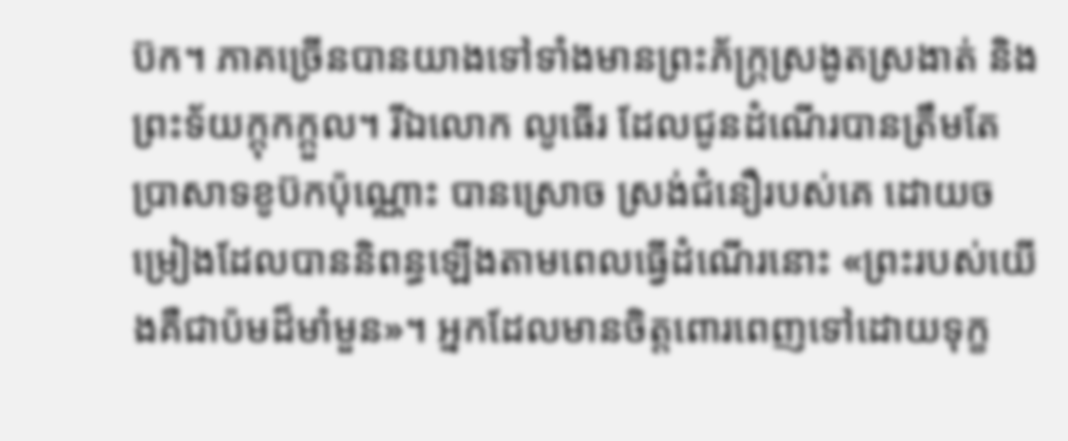ប៊ក។ ភាគច្រើនបានយាងទៅទាំងមានព្រះភ័ក្រ្តស្រងូតស្រងាត់ និងព្រះទ័យក្តុកក្តួល។ រីឯលោក លូធើរ ដែលជូនដំណើរបានត្រឹមតែប្រាសាទខូប៊កប៉ុណ្ណោះ បានស្រោច ស្រង់ជំនឿរបស់គេ ដោយចម្រៀងដែលបាននិពន្ធឡើងតាមពេលធ្វើដំណើរនោះ «ព្រះរបស់យើងគឺជាប៉មដ៏មាំមួន»។ អ្នកដែលមានចិត្តពោរពេញទៅដោយទុក្ខ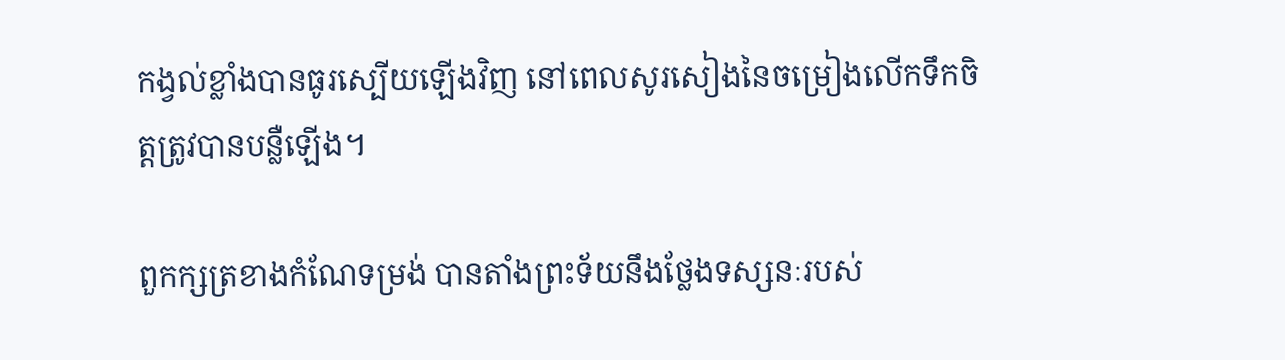កង្វល់ខ្លាំងបានធូរស្បើយឡើងវិញ នៅពេលសូរសៀងនៃចម្រៀងលើកទឹកចិត្តត្រូវបានបន្លឺឡើង។

ពួកក្សត្រខាងកំណែទម្រង់ បានតាំងព្រះទ័យនឹងថ្លែងទស្សនៈរបស់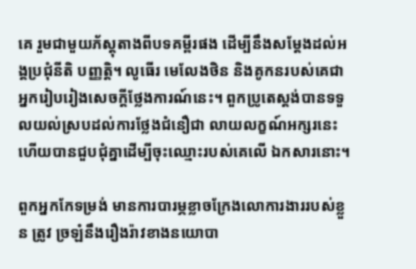គេ រួមជាមួយភ័ស្តុតាងពីបទគម្ពីរផង ដើម្បីនឹងសម្តែងដល់អង្គប្រជុំនីតិ បញ្ញត្តិ។ លូធើរ មេលែងថិន និងគូកនរបស់គេជាអ្នករៀបរៀងសេចក្តីថ្លែងការណ៍នេះ។ ពួកប្រូតេស្តង់បានទទួលយល់ស្របដល់ការថ្លែងជំនឿជា លាយលក្ខណ៍អក្សរនេះ ហើយបានជួបជុំគ្នាដើម្បីចុះឈ្មោះរបស់គេលើ ឯកសារនោះ។

ពួកអ្នកកែទម្រង់ មានការបារម្ភខ្លាចក្រែងលោការងាររបស់ខ្លួន ត្រូវ ច្រឡំនឹងរឿងរ៉ាវខាងនយោបា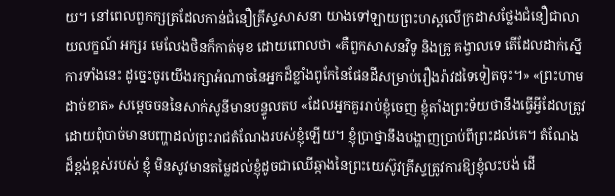យ។ នៅពេលពួកក្សត្រដែលកាន់ជំនឿគ្រីស្ទសាសនា យាងទៅឡាយព្រះហស្តលើក្រដាសថ្លែងជំនឿជាលាយលក្ខណ៍ អក្សរ មេលែងថិនក៏កាត់មុខ ដោយពោលថា «គឺពួកសាសនវិទូ និងគ្រូ គង្វាលទេ តើដែលដាក់ស្នើការទាំងនេះ ដូច្នេះចូរយើងរក្សាអំណាចនៃអ្នកដ៏ខ្លាំងពូកែនៃផែនដីសម្រាប់រឿងរ៉ាវដទៃទៀតចុះ។» «ព្រះហាមដាច់ខាត» សម្តេចចននៃសាក់សូនីមានបន្ទូលតប «ដែលអ្នកគួររាប់ខ្ញុំចេញ ខ្ញុំតាំងព្រះទ័យថានឹងធ្វើអ្វីដែលត្រូវ ដោយពុំបាច់មានបញ្ហាដល់ព្រះរាជតំណែងរបស់ខ្ញុំឡើយ។ ខ្ញុំប្រាថ្នានឹងបង្ហាញប្រាប់ពីព្រះដល់គេ។ តំណែងដ៏ខ្ពង់ខ្ពស់របស់ ខ្ញុំ មិនសូវមានតម្លៃដល់ខ្ញុំដូចជាឈើឆ្កាងនៃព្រះយេស៊ូវគ្រីស្ទត្រូវការឱ្យខ្ញុំលះបង់ ដើ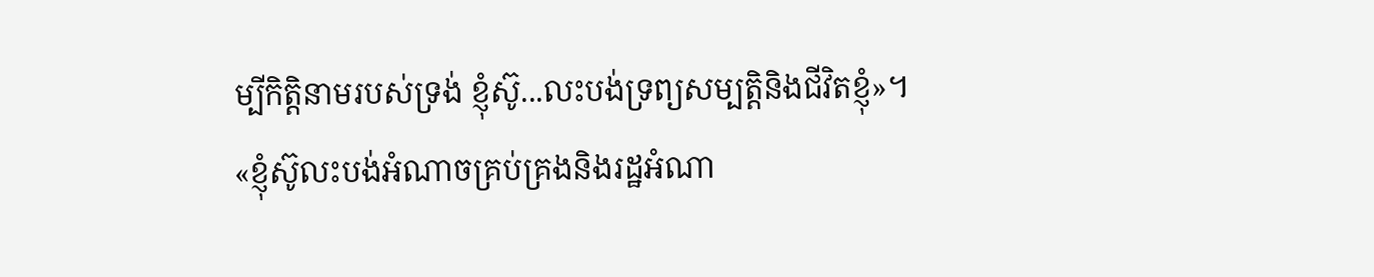ម្បីកិត្តិនាមរបស់ទ្រង់ ខ្ញុំស៊ូ...លះបង់ទ្រព្យសម្បត្តិនិងជីវិតខ្ញុំ»។«ខ្ញុំស៊ូលះបង់អំណាចគ្រប់គ្រងនិងរដ្ឋអំណា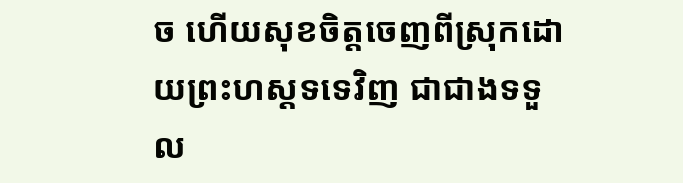ច ហើយសុខចិត្តចេញពីស្រុកដោយព្រះហស្តទទេវិញ ជាជាងទទួល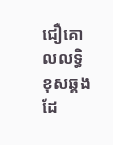ជឿគោលលទ្ធិខុសឆ្គងដែ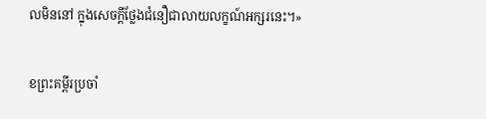លមិននៅ ក្នុងសេចក្តីថ្លែងជំនឿជាលាយលក្ខណ៍អក្សរនេះ។»

ខព្រះគម្ពីរប្រចាំ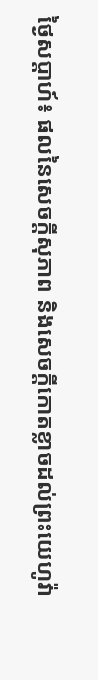ថ្ងៃសប្តាហ៍៖ ផលនៃសេចក្តីសុភាព និងសេចក្តីកោតខ្លាចដល់ព្រះយេហូវ៉ា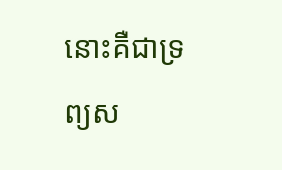នោះគឺជាទ្រព្យស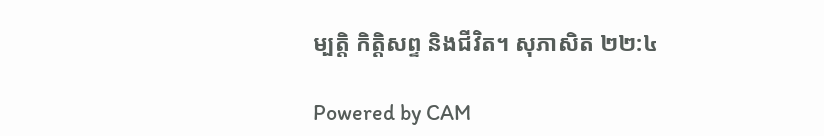ម្បត្តិ កិត្តិសព្ទ និងជីវិត។ សុភាសិត ២២:៤

Powered by CAM